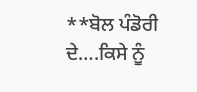**ਬੋਲ ਪੰਡੋਰੀ ਦੇ….ਕਿਸੇ ਨੂੰ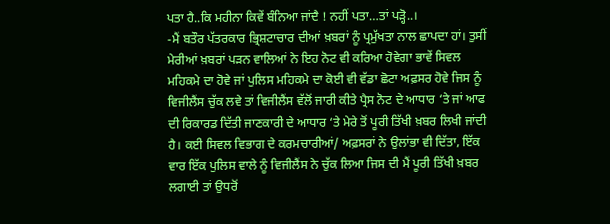ਪਤਾ ਹੈ..ਕਿ ਮਹੀਨਾ ਕਿਵੇਂ ਬੰਨਿਆ ਜਾਂਦੈ ! ਨਹੀਂ ਪਤਾ…ਤਾਂ ਪੜ੍ਹੋ..।
-ਮੈਂ ਬਤੌਰ ਪੱਤਰਕਾਰ ਭ੍ਰਿਸ਼ਟਾਚਾਰ ਦੀਆਂ ਖ਼ਬਰਾਂ ਨੂੰ ਪ੍ਰਮੁੱਖਤਾ ਨਾਲ ਛਾਪਦਾ ਹਾਂ। ਤੁਸੀਂ ਮੇਰੀਆਂ ਖ਼ਬਰਾਂ ਪੜਨ ਵਾਲਿਆਂ ਨੇ ਇਹ ਨੋਟ ਵੀ ਕਰਿਆ ਹੋਵੇਗਾ ਭਾਵੇਂ ਸਿਵਲ ਮਹਿਕਮੇ ਦਾ ਹੋਵੇ ਜਾਂ ਪੁਲਿਸ ਮਹਿਕਮੇ ਦਾ ਕੋਈ ਵੀ ਵੱਡਾ ਛੋਟਾ ਅਫ਼ਸਰ ਹੋਵੇ ਜਿਸ ਨੂੰ ਵਿਜੀਲੈਂਸ ਚੁੱਕ ਲਵੇ ਤਾਂ ਵਿਜੀਲੈਂਸ ਵੱਲੋਂ ਜਾਰੀ ਕੀਤੇ ਪ੍ਰੈਸ ਨੋਟ ਦੇ ਆਧਾਰ ‘ਤੇ ਜਾਂ ਆਫ ਦੀ ਰਿਕਾਰਡ ਦਿੱਤੀ ਜਾਣਕਾਰੀ ਦੇ ਆਧਾਰ ‘ਤੇ ਮੇਰੇ ਤੋਂ ਪੂਰੀ ਤਿੱਖੀ ਖ਼ਬਰ ਲਿਖੀ ਜਾਂਦੀ ਹੈ। ਕਈ ਸਿਵਲ ਵਿਭਾਗ ਦੇ ਕਰਮਚਾਰੀਆਂ/ ਅਫ਼ਸਰਾਂ ਨੇ ਉਲਾਂਭਾ ਵੀ ਦਿੱਤਾ, ਇੱਕ ਵਾਰ ਇੱਕ ਪੁਲਿਸ ਵਾਲੇ ਨੂੰ ਵਿਜੀਲੈਂਸ ਨੇ ਚੁੱਕ ਲਿਆ ਜਿਸ ਦੀ ਮੈਂ ਪੂਰੀ ਤਿੱਖੀ ਖ਼ਬਰ ਲਗਾਈ ਤਾਂ ਉਧਰੋਂ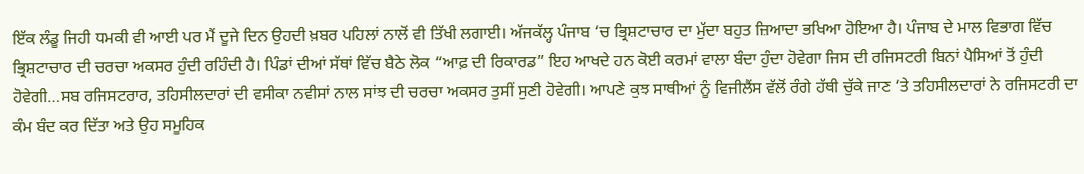ਇੱਕ ਲੰਡੂ ਜਿਹੀ ਧਮਕੀ ਵੀ ਆਈ ਪਰ ਮੈਂ ਦੂਜੇ ਦਿਨ ਉਹਦੀ ਖ਼ਬਰ ਪਹਿਲਾਂ ਨਾਲੋਂ ਵੀ ਤਿੱਖੀ ਲਗਾਈ। ਅੱਜਕੱਲ੍ਹ ਪੰਜਾਬ ‘ਚ ਭ੍ਰਿਸ਼ਟਾਚਾਰ ਦਾ ਮੁੱਦਾ ਬਹੁਤ ਜ਼ਿਆਦਾ ਭਖਿਆ ਹੋਇਆ ਹੈ। ਪੰਜਾਬ ਦੇ ਮਾਲ ਵਿਭਾਗ ਵਿੱਚ ਭ੍ਰਿਸ਼ਟਾਚਾਰ ਦੀ ਚਰਚਾ ਅਕਸਰ ਹੁੰਦੀ ਰਹਿੰਦੀ ਹੈ। ਪਿੰਡਾਂ ਦੀਆਂ ਸੱਥਾਂ ਵਿੱਚ ਬੈਠੇ ਲੋਕ “ਆਫ਼ ਦੀ ਰਿਕਾਰਡ” ਇਹ ਆਖਦੇ ਹਨ ਕੋਈ ਕਰਮਾਂ ਵਾਲਾ ਬੰਦਾ ਹੁੰਦਾ ਹੋਵੇਗਾ ਜਿਸ ਦੀ ਰਜਿਸਟਰੀ ਬਿਨਾਂ ਪੈਸਿਆਂ ਤੋਂ ਹੁੰਦੀ ਹੋਵੇਗੀ…ਸਬ ਰਜਿਸਟਰਾਰ, ਤਹਿਸੀਲਦਾਰਾਂ ਦੀ ਵਸੀਕਾ ਨਵੀਸਾਂ ਨਾਲ ਸਾਂਝ ਦੀ ਚਰਚਾ ਅਕਸਰ ਤੁਸੀਂ ਸੁਣੀ ਹੋਵੇਗੀ। ਆਪਣੇ ਕੁਝ ਸਾਥੀਆਂ ਨੂੰ ਵਿਜੀਲੈਂਸ ਵੱਲੋਂ ਰੰਗੇ ਹੱਥੀ ਚੁੱਕੇ ਜਾਣ ‘ਤੇ ਤਹਿਸੀਲਦਾਰਾਂ ਨੇ ਰਜਿਸਟਰੀ ਦਾ ਕੰਮ ਬੰਦ ਕਰ ਦਿੱਤਾ ਅਤੇ ਉਹ ਸਮੂਹਿਕ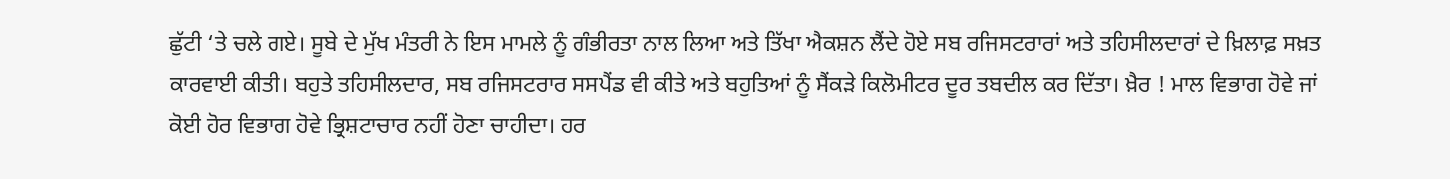ਛੁੱਟੀ ‘ਤੇ ਚਲੇ ਗਏ। ਸੂਬੇ ਦੇ ਮੁੱਖ ਮੰਤਰੀ ਨੇ ਇਸ ਮਾਮਲੇ ਨੂੰ ਗੰਭੀਰਤਾ ਨਾਲ ਲਿਆ ਅਤੇ ਤਿੱਖਾ ਐਕਸ਼ਨ ਲੈਂਦੇ ਹੋਏ ਸਬ ਰਜਿਸਟਰਾਰਾਂ ਅਤੇ ਤਹਿਸੀਲਦਾਰਾਂ ਦੇ ਖ਼ਿਲਾਫ਼ ਸਖ਼ਤ ਕਾਰਵਾਈ ਕੀਤੀ। ਬਹੁਤੇ ਤਹਿਸੀਲਦਾਰ, ਸਬ ਰਜਿਸਟਰਾਰ ਸਸਪੈਂਡ ਵੀ ਕੀਤੇ ਅਤੇ ਬਹੁਤਿਆਂ ਨੂੰ ਸੈਂਕੜੇ ਕਿਲੋਮੀਟਰ ਦੂਰ ਤਬਦੀਲ ਕਰ ਦਿੱਤਾ। ਖ਼ੈਰ ! ਮਾਲ ਵਿਭਾਗ ਹੋਵੇ ਜਾਂ ਕੋਈ ਹੋਰ ਵਿਭਾਗ ਹੋਵੇ ਭ੍ਰਿਸ਼ਟਾਚਾਰ ਨਹੀਂ ਹੋਣਾ ਚਾਹੀਦਾ। ਹਰ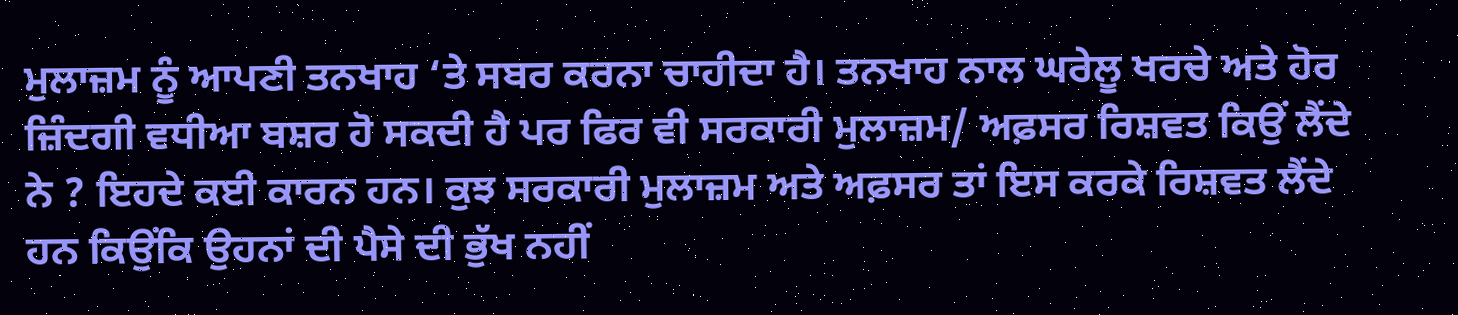ਮੁਲਾਜ਼ਮ ਨੂੰ ਆਪਣੀ ਤਨਖਾਹ ‘ਤੇ ਸਬਰ ਕਰਨਾ ਚਾਹੀਦਾ ਹੈ। ਤਨਖਾਹ ਨਾਲ ਘਰੇਲੂ ਖਰਚੇ ਅਤੇ ਹੋਰ ਜ਼ਿੰਦਗੀ ਵਧੀਆ ਬਸ਼ਰ ਹੋ ਸਕਦੀ ਹੈ ਪਰ ਫਿਰ ਵੀ ਸਰਕਾਰੀ ਮੁਲਾਜ਼ਮ/ ਅਫ਼ਸਰ ਰਿਸ਼ਵਤ ਕਿਉਂ ਲੈਂਦੇ ਨੇ ? ਇਹਦੇ ਕਈ ਕਾਰਨ ਹਨ। ਕੁਝ ਸਰਕਾਰੀ ਮੁਲਾਜ਼ਮ ਅਤੇ ਅਫ਼ਸਰ ਤਾਂ ਇਸ ਕਰਕੇ ਰਿਸ਼ਵਤ ਲੈਂਦੇ ਹਨ ਕਿਉਂਕਿ ਉਹਨਾਂ ਦੀ ਪੈਸੇ ਦੀ ਭੁੱਖ ਨਹੀਂ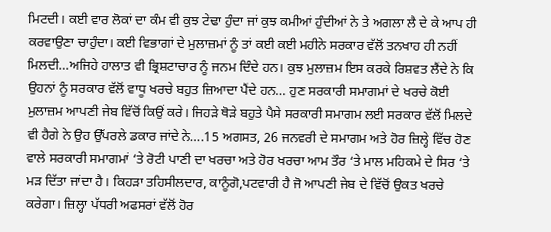ਮਿਟਦੀ। ਕਈ ਵਾਰ ਲੋਕਾਂ ਦਾ ਕੰਮ ਵੀ ਕੁਝ ਟੇਢਾ ਹੁੰਦਾ ਜਾਂ ਕੁਝ ਕਮੀਆਂ ਹੁੰਦੀਆਂ ਨੇ ਤੇ ਅਗਲਾ ਲੈ ਦੇ ਕੇ ਆਪ ਹੀ ਕਰਵਾਉਣਾ ਚਾਹੁੰਦਾ। ਕਈ ਵਿਭਾਗਾਂ ਦੇ ਮੁਲਾਜ਼ਮਾਂ ਨੂੰ ਤਾਂ ਕਈ ਕਈ ਮਹੀਨੇ ਸਰਕਾਰ ਵੱਲੋਂ ਤਨਖਾਹ ਹੀ ਨਹੀਂ ਮਿਲਦੀ…ਅਜਿਹੇ ਹਾਲਾਤ ਵੀ ਭ੍ਰਿਸ਼ਟਾਚਾਰ ਨੂੰ ਜਨਮ ਦਿੰਦੇ ਹਨ। ਕੁਝ ਮੁਲਾਜ਼ਮ ਇਸ ਕਰਕੇ ਰਿਸ਼ਵਤ ਲੈਂਦੇ ਨੇ ਕਿ ਉਹਨਾਂ ਨੂੰ ਸਰਕਾਰ ਵੱਲੋਂ ਵਾਧੂ ਖਰਚੇ ਬਹੁਤ ਜ਼ਿਆਦਾ ਪੈਂਦੇ ਹਨ… ਹੁਣ ਸਰਕਾਰੀ ਸਮਾਗਮਾਂ ਦੇ ਖਰਚੇ ਕੋਈ ਮੁਲਾਜ਼ਮ ਆਪਣੀ ਜੇਬ ਵਿੱਚੋਂ ਕਿਉਂ ਕਰੇ। ਜਿਹੜੇ ਥੋੜੇ ਬਹੁਤੇ ਪੈਸੇ ਸਰਕਾਰੀ ਸਮਾਗਮ ਲਈ ਸਰਕਾਰ ਵੱਲੋਂ ਮਿਲਦੇ ਵੀ ਹੈਗੇ ਨੇ ਉਹ ਉੱਪਰਲੇ ਡਕਾਰ ਜਾਂਦੇ ਨੇ….15 ਅਗਸਤ, 26 ਜਨਵਰੀ ਦੇ ਸਮਾਗਮ ਅਤੇ ਹੋਰ ਜ਼ਿਲ੍ਹੇ ਵਿੱਚ ਹੋਣ ਵਾਲੇ ਸਰਕਾਰੀ ਸਮਾਗਮਾਂ ‘ਤੇ ਰੋਟੀ ਪਾਣੀ ਦਾ ਖਰਚਾ ਅਤੇ ਹੋਰ ਖਰਚਾ ਆਮ ਤੌਰ ‘ਤੇ ਮਾਲ ਮਹਿਕਮੇ ਦੇ ਸਿਰ ‘ਤੇ ਮੜ ਦਿੱਤਾ ਜਾਂਦਾ ਹੈ। ਕਿਹੜਾ ਤਹਿਸੀਲਦਾਰ, ਕਾਨੂੰਗੋ,ਪਟਵਾਰੀ ਹੈ ਜੋ ਆਪਣੀ ਜੇਬ ਦੇ ਵਿੱਚੋਂ ਉਕਤ ਖਰਚੇ ਕਰੇਗਾ। ਜ਼ਿਲ੍ਹਾ ਪੱਧਰੀ ਅਫਸਰਾਂ ਵੱਲੋਂ ਹੋਰ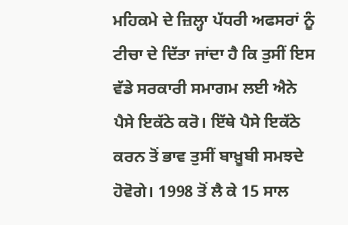ਮਹਿਕਮੇ ਦੇ ਜ਼ਿਲ੍ਹਾ ਪੱਧਰੀ ਅਫਸਰਾਂ ਨੂੰ ਟੀਚਾ ਦੇ ਦਿੱਤਾ ਜਾਂਦਾ ਹੈ ਕਿ ਤੁਸੀਂ ਇਸ ਵੱਡੇ ਸਰਕਾਰੀ ਸਮਾਗਮ ਲਈ ਐਨੇ ਪੈਸੇ ਇਕੱਠੇ ਕਰੋ। ਇੱਥੇ ਪੈਸੇ ਇਕੱਠੇ ਕਰਨ ਤੋਂ ਭਾਵ ਤੁਸੀਂ ਬਾਖ਼ੂਬੀ ਸਮਝਦੇ ਹੋਵੋਗੇ। 1998 ਤੋਂ ਲੈ ਕੇ 15 ਸਾਲ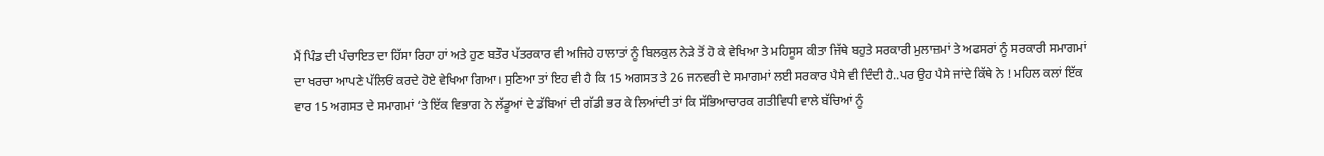ਮੈਂ ਪਿੰਡ ਦੀ ਪੰਚਾਇਤ ਦਾ ਹਿੱਸਾ ਰਿਹਾ ਹਾਂ ਅਤੇ ਹੁਣ ਬਤੌਰ ਪੱਤਰਕਾਰ ਵੀ ਅਜਿਹੇ ਹਾਲਾਤਾਂ ਨੂੰ ਬਿਲਕੁਲ ਨੇੜੇ ਤੋਂ ਹੋ ਕੇ ਵੇਖਿਆ ਤੇ ਮਹਿਸੂਸ ਕੀਤਾ ਜਿੱਥੇ ਬਹੁਤੇ ਸਰਕਾਰੀ ਮੁਲਾਜ਼ਮਾਂ ਤੇ ਅਫਸਰਾਂ ਨੂੰ ਸਰਕਾਰੀ ਸਮਾਗਮਾਂ ਦਾ ਖਰਚਾ ਆਪਣੇ ਪੱਲਿਓਂ ਕਰਦੇ ਹੋਏ ਵੇਖਿਆ ਗਿਆ। ਸੁਣਿਆ ਤਾਂ ਇਹ ਵੀ ਹੈ ਕਿ 15 ਅਗਸਤ ਤੇ 26 ਜਨਵਰੀ ਦੇ ਸਮਾਗਮਾਂ ਲਈ ਸਰਕਾਰ ਪੈਸੇ ਵੀ ਦਿੰਦੀ ਹੈ..ਪਰ ਉਹ ਪੈਸੇ ਜਾਂਦੇ ਕਿੱਥੇ ਨੇ ! ਮਹਿਲ ਕਲਾਂ ਇੱਕ ਵਾਰ 15 ਅਗਸਤ ਦੇ ਸਮਾਗਮਾਂ ‘ਤੇ ਇੱਕ ਵਿਭਾਗ ਨੇ ਲੱਡੂਆਂ ਦੇ ਡੱਬਿਆਂ ਦੀ ਗੱਡੀ ਭਰ ਕੇ ਲਿਆਂਦੀ ਤਾਂ ਕਿ ਸੱਭਿਆਚਾਰਕ ਗਤੀਵਿਧੀ ਵਾਲੇ ਬੱਚਿਆਂ ਨੂੰ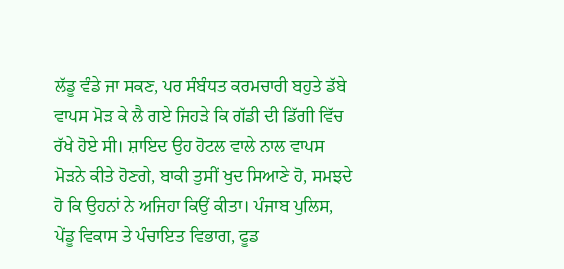ਲੱਡੂ ਵੰਡੇ ਜਾ ਸਕਣ, ਪਰ ਸੰਬੰਧਤ ਕਰਮਚਾਰੀ ਬਹੁਤੇ ਡੱਬੇ ਵਾਪਸ ਮੋੜ ਕੇ ਲੈ ਗਏ ਜਿਹੜੇ ਕਿ ਗੱਡੀ ਦੀ ਡਿੱਗੀ ਵਿੱਚ ਰੱਖੇ ਹੋਏ ਸੀ। ਸ਼ਾਇਦ ਉਹ ਹੋਟਲ ਵਾਲੇ ਨਾਲ ਵਾਪਸ ਮੋੜਨੇ ਕੀਤੇ ਹੋਣਗੇ, ਬਾਕੀ ਤੁਸੀਂ ਖੁਦ ਸਿਆਣੇ ਹੋ, ਸਮਝਦੇ ਹੋ ਕਿ ਉਹਨਾਂ ਨੇ ਅਜਿਹਾ ਕਿਉਂ ਕੀਤਾ। ਪੰਜਾਬ ਪੁਲਿਸ, ਪੇਂਡੂ ਵਿਕਾਸ ਤੇ ਪੰਚਾਇਤ ਵਿਭਾਗ, ਫੂਡ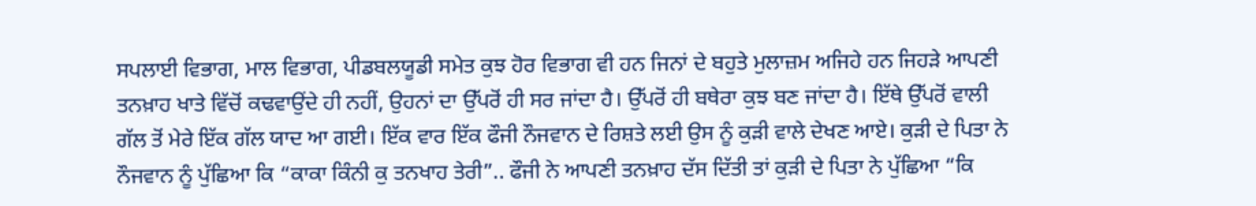ਸਪਲਾਈ ਵਿਭਾਗ, ਮਾਲ ਵਿਭਾਗ, ਪੀਡਬਲਯੂਡੀ ਸਮੇਤ ਕੁਝ ਹੋਰ ਵਿਭਾਗ ਵੀ ਹਨ ਜਿਨਾਂ ਦੇ ਬਹੁਤੇ ਮੁਲਾਜ਼ਮ ਅਜਿਹੇ ਹਨ ਜਿਹੜੇ ਆਪਣੀ ਤਨਖ਼ਾਹ ਖਾਤੇ ਵਿੱਚੋਂ ਕਢਵਾਉਂਦੇ ਹੀ ਨਹੀਂ, ਉਹਨਾਂ ਦਾ ਉੱਪਰੋਂ ਹੀ ਸਰ ਜਾਂਦਾ ਹੈ। ਉੱਪਰੋਂ ਹੀ ਬਥੇਰਾ ਕੁਝ ਬਣ ਜਾਂਦਾ ਹੈ। ਇੱਥੇ ਉੱਪਰੋਂ ਵਾਲੀ ਗੱਲ ਤੋਂ ਮੇਰੇ ਇੱਕ ਗੱਲ ਯਾਦ ਆ ਗਈ। ਇੱਕ ਵਾਰ ਇੱਕ ਫੌਜੀ ਨੌਜਵਾਨ ਦੇ ਰਿਸ਼ਤੇ ਲਈ ਉਸ ਨੂੰ ਕੁੜੀ ਵਾਲੇ ਦੇਖਣ ਆਏ। ਕੁੜੀ ਦੇ ਪਿਤਾ ਨੇ ਨੌਜਵਾਨ ਨੂੰ ਪੁੱਛਿਆ ਕਿ “ਕਾਕਾ ਕਿੰਨੀ ਕੁ ਤਨਖਾਹ ਤੇਰੀ”.. ਫੌਜੀ ਨੇ ਆਪਣੀ ਤਨਖ਼ਾਹ ਦੱਸ ਦਿੱਤੀ ਤਾਂ ਕੁੜੀ ਦੇ ਪਿਤਾ ਨੇ ਪੁੱਛਿਆ “ਕਿ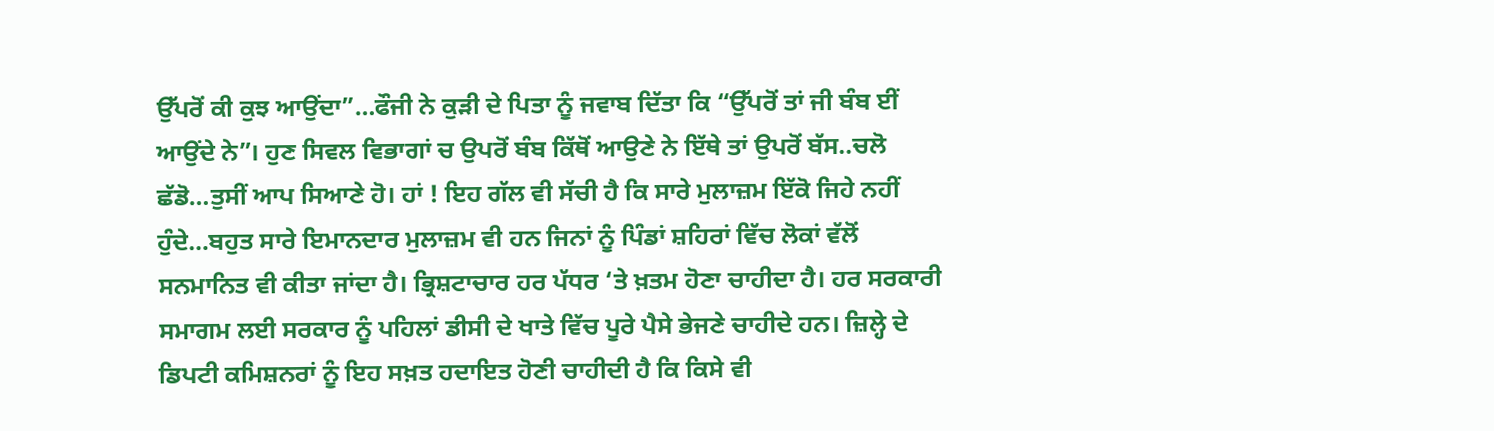ਉੱਪਰੋਂ ਕੀ ਕੁਝ ਆਉਂਦਾ”…ਫੌਜੀ ਨੇ ਕੁੜੀ ਦੇ ਪਿਤਾ ਨੂੰ ਜਵਾਬ ਦਿੱਤਾ ਕਿ “ਉੱਪਰੋਂ ਤਾਂ ਜੀ ਬੰਬ ਈਂ ਆਉਂਦੇ ਨੇ”। ਹੁਣ ਸਿਵਲ ਵਿਭਾਗਾਂ ਚ ਉਪਰੋਂ ਬੰਬ ਕਿੱਥੋਂ ਆਉਣੇ ਨੇ ਇੱਥੇ ਤਾਂ ਉਪਰੋਂ ਬੱਸ..ਚਲੋ ਛੱਡੋ…ਤੁਸੀਂ ਆਪ ਸਿਆਣੇ ਹੋ। ਹਾਂ ! ਇਹ ਗੱਲ ਵੀ ਸੱਚੀ ਹੈ ਕਿ ਸਾਰੇ ਮੁਲਾਜ਼ਮ ਇੱਕੋ ਜਿਹੇ ਨਹੀਂ ਹੁੰਦੇ…ਬਹੁਤ ਸਾਰੇ ਇਮਾਨਦਾਰ ਮੁਲਾਜ਼ਮ ਵੀ ਹਨ ਜਿਨਾਂ ਨੂੰ ਪਿੰਡਾਂ ਸ਼ਹਿਰਾਂ ਵਿੱਚ ਲੋਕਾਂ ਵੱਲੋਂ ਸਨਮਾਨਿਤ ਵੀ ਕੀਤਾ ਜਾਂਦਾ ਹੈ। ਭ੍ਰਿਸ਼ਟਾਚਾਰ ਹਰ ਪੱਧਰ ‘ਤੇ ਖ਼ਤਮ ਹੋਣਾ ਚਾਹੀਦਾ ਹੈ। ਹਰ ਸਰਕਾਰੀ ਸਮਾਗਮ ਲਈ ਸਰਕਾਰ ਨੂੰ ਪਹਿਲਾਂ ਡੀਸੀ ਦੇ ਖਾਤੇ ਵਿੱਚ ਪੂਰੇ ਪੈਸੇ ਭੇਜਣੇ ਚਾਹੀਦੇ ਹਨ। ਜ਼ਿਲ੍ਹੇ ਦੇ ਡਿਪਟੀ ਕਮਿਸ਼ਨਰਾਂ ਨੂੰ ਇਹ ਸਖ਼ਤ ਹਦਾਇਤ ਹੋਣੀ ਚਾਹੀਦੀ ਹੈ ਕਿ ਕਿਸੇ ਵੀ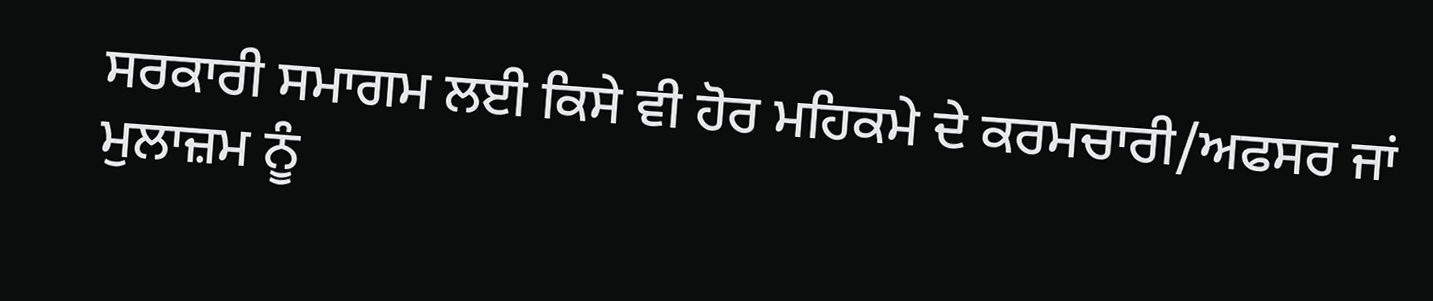ਸਰਕਾਰੀ ਸਮਾਗਮ ਲਈ ਕਿਸੇ ਵੀ ਹੋਰ ਮਹਿਕਮੇ ਦੇ ਕਰਮਚਾਰੀ/ਅਫਸਰ ਜਾਂ ਮੁਲਾਜ਼ਮ ਨੂੰ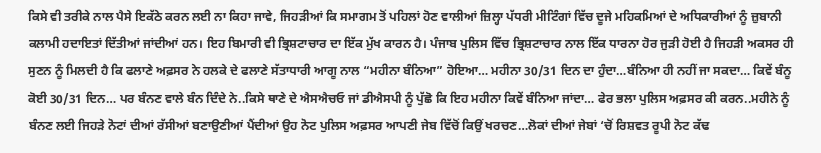ਕਿਸੇ ਵੀ ਤਰੀਕੇ ਨਾਲ ਪੈਸੇ ਇਕੱਠੇ ਕਰਨ ਲਈ ਨਾ ਕਿਹਾ ਜਾਵੇ, ਜਿਹੜੀਆਂ ਕਿ ਸਮਾਗਮ ਤੋਂ ਪਹਿਲਾਂ ਹੋਣ ਵਾਲੀਆਂ ਜ਼ਿਲ੍ਹਾ ਪੱਧਰੀ ਮੀਟਿੰਗਾਂ ਵਿੱਚ ਦੂਜੇ ਮਹਿਕਮਿਆਂ ਦੇ ਅਧਿਕਾਰੀਆਂ ਨੂੰ ਜ਼ੁਬਾਨੀ ਕਲਾਮੀ ਹਦਾਇਤਾਂ ਦਿੱਤੀਆਂ ਜਾਂਦੀਆਂ ਹਨ। ਇਹ ਬਿਮਾਰੀ ਵੀ ਭ੍ਰਿਸ਼ਟਾਚਾਰ ਦਾ ਇੱਕ ਮੁੱਖ ਕਾਰਨ ਹੈ। ਪੰਜਾਬ ਪੁਲਿਸ ਵਿੱਚ ਭ੍ਰਿਸ਼ਟਾਚਾਰ ਨਾਲ ਇੱਕ ਧਾਰਨਾ ਹੋਰ ਜੁੜੀ ਹੋਈ ਹੈ ਜਿਹੜੀ ਅਕਸਰ ਹੀ ਸੁਣਨ ਨੂੰ ਮਿਲਦੀ ਹੈ ਕਿ ਫਲਾਣੇ ਅਫ਼ਸਰ ਨੇ ਹਲਕੇ ਦੇ ਫਲਾਣੇ ਸੱਤਾਧਾਰੀ ਆਗੂ ਨਾਲ “ਮਹੀਨਾ ਬੰਨਿਆ” ਹੋਇਆ… ਮਹੀਨਾ 30/31 ਦਿਨ ਦਾ ਹੁੰਦਾ…ਬੰਨਿਆ ਹੀ ਨਹੀਂ ਜਾ ਸਕਦਾ… ਕਿਵੇਂ ਬੰਨੂ ਕੋਈ 30/31 ਦਿਨ… ਪਰ ਬੰਨਣ ਵਾਲੇ ਬੰਨ ਦਿੰਦੇ ਨੇ..ਕਿਸੇ ਥਾਣੇ ਦੇ ਐਸਐਚਓ ਜਾਂ ਡੀਐਸਪੀ ਨੂੰ ਪੁੱਛੋ ਕਿ ਇਹ ਮਹੀਨਾ ਕਿਵੇਂ ਬੰਨਿਆ ਜਾਂਦਾ… ਫੇਰ ਭਲਾ ਪੁਲਿਸ ਅਫ਼ਸਰ ਕੀ ਕਰਨ..ਮਹੀਨੇ ਨੂੰ ਬੰਨਣ ਲਈ ਜਿਹੜੇ ਨੋਟਾਂ ਦੀਆਂ ਰੱਸੀਆਂ ਬਣਾਉਣੀਆਂ ਪੈਂਦੀਆਂ ਉਹ ਨੋਟ ਪੁਲਿਸ ਅਫ਼ਸਰ ਆਪਣੀ ਜੇਬ ਵਿੱਚੋਂ ਕਿਉਂ ਖਰਚਣ…ਲੋਕਾਂ ਦੀਆਂ ਜੇਬਾਂ ‘ਚੋਂ ਰਿਸ਼ਵਤ ਰੂਪੀ ਨੋਟ ਕੱਢ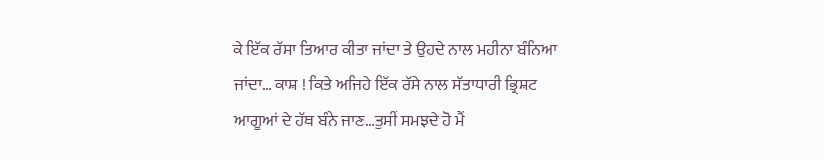ਕੇ ਇੱਕ ਰੱਸਾ ਤਿਆਰ ਕੀਤਾ ਜਾਂਦਾ ਤੇ ਉਹਦੇ ਨਾਲ ਮਹੀਨਾ ਬੰਨਿਆ ਜਾਂਦਾ… ਕਾਸ਼ ! ਕਿਤੇ ਅਜਿਹੇ ਇੱਕ ਰੱਸੇ ਨਾਲ ਸੱਤਾਧਾਰੀ ਭ੍ਰਿਸ਼ਟ ਆਗੂਆਂ ਦੇ ਹੱਥ ਬੰਨੇ ਜਾਣ…ਤੁਸੀਂ ਸਮਝਦੇ ਹੋ ਮੈਂ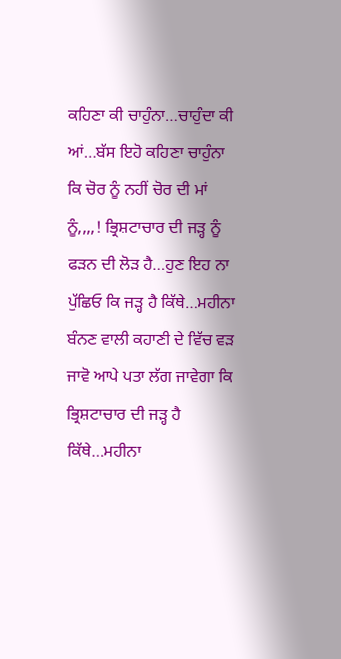ਕਹਿਣਾ ਕੀ ਚਾਹੁੰਨਾ…ਚਾਹੁੰਦਾ ਕੀ ਆਂ…ਬੱਸ ਇਹੋ ਕਹਿਣਾ ਚਾਹੁੰਨਾ ਕਿ ਚੋਰ ਨੂੰ ਨਹੀਂ ਚੋਰ ਦੀ ਮਾਂ ਨੂੰ,,,,! ਭ੍ਰਿਸ਼ਟਾਚਾਰ ਦੀ ਜੜ੍ਹ ਨੂੰ ਫੜਨ ਦੀ ਲੋੜ ਹੈ…ਹੁਣ ਇਹ ਨਾ ਪੁੱਛਿਓ ਕਿ ਜੜ੍ਹ ਹੈ ਕਿੱਥੇ…ਮਹੀਨਾ ਬੰਨਣ ਵਾਲੀ ਕਹਾਣੀ ਦੇ ਵਿੱਚ ਵੜ ਜਾਵੋ ਆਪੇ ਪਤਾ ਲੱਗ ਜਾਵੇਗਾ ਕਿ ਭ੍ਰਿਸ਼ਟਾਚਾਰ ਦੀ ਜੜ੍ਹ ਹੈ ਕਿੱਥੇ…ਮਹੀਨਾ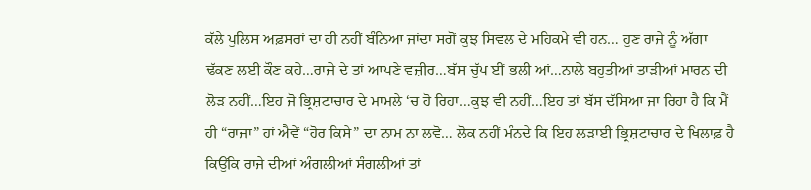ਕੱਲੇ ਪੁਲਿਸ ਅਫ਼ਸਰਾਂ ਦਾ ਹੀ ਨਹੀਂ ਬੰਨਿਆ ਜਾਂਦਾ ਸਗੋਂ ਕੁਝ ਸਿਵਲ ਦੇ ਮਹਿਕਮੇ ਵੀ ਹਨ… ਹੁਣ ਰਾਜੇ ਨੂੰ ਅੱਗਾ ਢੱਕਣ ਲਈ ਕੌਣ ਕਹੇ…ਰਾਜੇ ਦੇ ਤਾਂ ਆਪਣੇ ਵਜ਼ੀਰ…ਬੱਸ ਚੁੱਪ ਈਂ ਭਲੀ ਆਂ…ਨਾਲੇ ਬਹੁਤੀਆਂ ਤਾੜੀਆਂ ਮਾਰਨ ਦੀ ਲੋੜ ਨਹੀਂ…ਇਹ ਜੋ ਭ੍ਰਿਸ਼ਟਾਚਾਰ ਦੇ ਮਾਮਲੇ ‘ਚ ਹੋ ਰਿਹਾ…ਕੁਝ ਵੀ ਨਹੀਂ…ਇਹ ਤਾਂ ਬੱਸ ਦੱਸਿਆ ਜਾ ਰਿਹਾ ਹੈ ਕਿ ਮੈਂ ਹੀ “ਰਾਜਾ” ਹਾਂ ਐਵੇਂ “ਹੋਰ ਕਿਸੇ” ਦਾ ਨਾਮ ਨਾ ਲਵੋ… ਲੋਕ ਨਹੀਂ ਮੰਨਦੇ ਕਿ ਇਹ ਲੜਾਈ ਭ੍ਰਿਸ਼ਟਾਚਾਰ ਦੇ ਖਿਲਾਫ਼ ਹੈ ਕਿਉਂਕਿ ਰਾਜੇ ਦੀਆਂ ਅੰਗਲੀਆਂ ਸੰਗਲੀਆਂ ਤਾਂ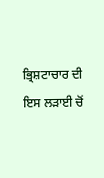ਭ੍ਰਿਸ਼ਟਾਚਾਰ ਦੀ ਇਸ ਲੜਾਈ ਚੋਂ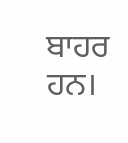ਬਾਹਰ ਹਨ।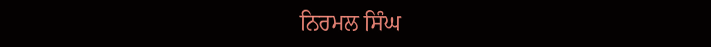ਨਿਰਮਲ ਸਿੰਘ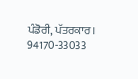ਪੰਡੋਰੀ, ਪੱਤਰਕਾਰ।
94170-33033